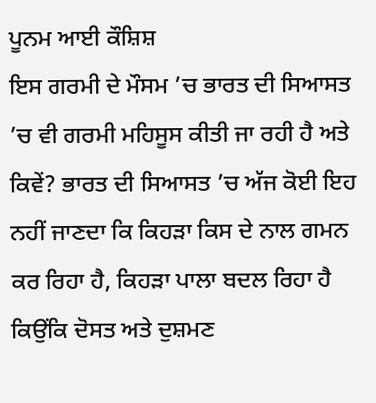ਪੂਨਮ ਆਈ ਕੌਸ਼ਿਸ਼
ਇਸ ਗਰਮੀ ਦੇ ਮੌਸਮ ’ਚ ਭਾਰਤ ਦੀ ਸਿਆਸਤ ’ਚ ਵੀ ਗਰਮੀ ਮਹਿਸੂਸ ਕੀਤੀ ਜਾ ਰਹੀ ਹੈ ਅਤੇ ਕਿਵੇਂ? ਭਾਰਤ ਦੀ ਸਿਆਸਤ ’ਚ ਅੱਜ ਕੋਈ ਇਹ ਨਹੀਂ ਜਾਣਦਾ ਕਿ ਕਿਹੜਾ ਕਿਸ ਦੇ ਨਾਲ ਗਮਨ ਕਰ ਰਿਹਾ ਹੈ, ਕਿਹੜਾ ਪਾਲਾ ਬਦਲ ਰਿਹਾ ਹੈ ਕਿਉਂਕਿ ਦੋਸਤ ਅਤੇ ਦੁਸ਼ਮਣ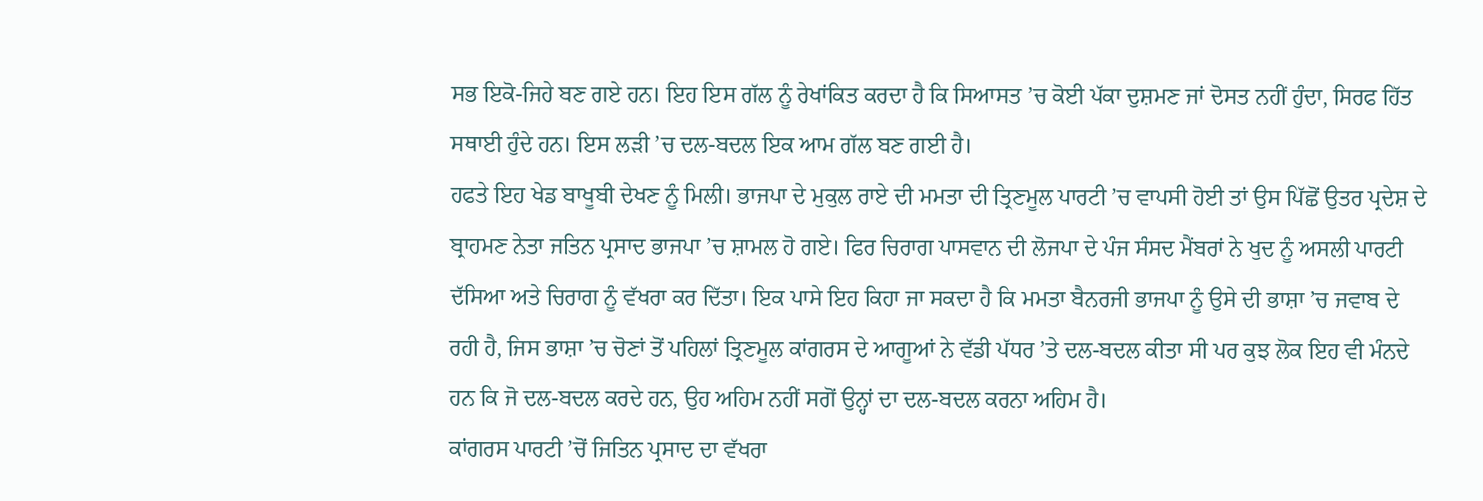ਸਭ ਇਕੋ-ਜਿਹੇ ਬਣ ਗਏ ਹਨ। ਇਹ ਇਸ ਗੱਲ ਨੂੰ ਰੇਖਾਂਕਿਤ ਕਰਦਾ ਹੈ ਕਿ ਸਿਆਸਤ ’ਚ ਕੋਈ ਪੱਕਾ ਦੁਸ਼ਮਣ ਜਾਂ ਦੋਸਤ ਨਹੀਂ ਹੁੰਦਾ, ਸਿਰਫ ਹਿੱਤ ਸਥਾਈ ਹੁੰਦੇ ਹਨ। ਇਸ ਲੜੀ ’ਚ ਦਲ-ਬਦਲ ਇਕ ਆਮ ਗੱਲ ਬਣ ਗਈ ਹੈ।
ਹਫਤੇ ਇਹ ਖੇਡ ਬਾਖੂਬੀ ਦੇਖਣ ਨੂੰ ਮਿਲੀ। ਭਾਜਪਾ ਦੇ ਮੁਕੁਲ ਰਾਏ ਦੀ ਮਮਤਾ ਦੀ ਤ੍ਰਿਣਮੂਲ ਪਾਰਟੀ ’ਚ ਵਾਪਸੀ ਹੋਈ ਤਾਂ ਉਸ ਪਿੱਛੋਂ ਉਤਰ ਪ੍ਰਦੇਸ਼ ਦੇ ਬ੍ਰਾਹਮਣ ਨੇਤਾ ਜਤਿਨ ਪ੍ਰਸਾਦ ਭਾਜਪਾ ’ਚ ਸ਼ਾਮਲ ਹੋ ਗਏ। ਫਿਰ ਚਿਰਾਗ ਪਾਸਵਾਨ ਦੀ ਲੋਜਪਾ ਦੇ ਪੰਜ ਸੰਸਦ ਮੈਂਬਰਾਂ ਨੇ ਖੁਦ ਨੂੰ ਅਸਲੀ ਪਾਰਟੀ ਦੱਸਿਆ ਅਤੇ ਚਿਰਾਗ ਨੂੰ ਵੱਖਰਾ ਕਰ ਦਿੱਤਾ। ਇਕ ਪਾਸੇ ਇਹ ਕਿਹਾ ਜਾ ਸਕਦਾ ਹੈ ਕਿ ਮਮਤਾ ਬੈਨਰਜੀ ਭਾਜਪਾ ਨੂੰ ਉਸੇ ਦੀ ਭਾਸ਼ਾ ’ਚ ਜਵਾਬ ਦੇ ਰਹੀ ਹੈ, ਜਿਸ ਭਾਸ਼ਾ ’ਚ ਚੋਣਾਂ ਤੋਂ ਪਹਿਲਾਂ ਤ੍ਰਿਣਮੂਲ ਕਾਂਗਰਸ ਦੇ ਆਗੂਆਂ ਨੇ ਵੱਡੀ ਪੱਧਰ ’ਤੇ ਦਲ-ਬਦਲ ਕੀਤਾ ਸੀ ਪਰ ਕੁਝ ਲੋਕ ਇਹ ਵੀ ਮੰਨਦੇ ਹਨ ਕਿ ਜੋ ਦਲ-ਬਦਲ ਕਰਦੇ ਹਨ, ਉਹ ਅਹਿਮ ਨਹੀਂ ਸਗੋਂ ਉਨ੍ਹਾਂ ਦਾ ਦਲ-ਬਦਲ ਕਰਨਾ ਅਹਿਮ ਹੈ।
ਕਾਂਗਰਸ ਪਾਰਟੀ ’ਚੋਂ ਜਿਤਿਨ ਪ੍ਰਸਾਦ ਦਾ ਵੱਖਰਾ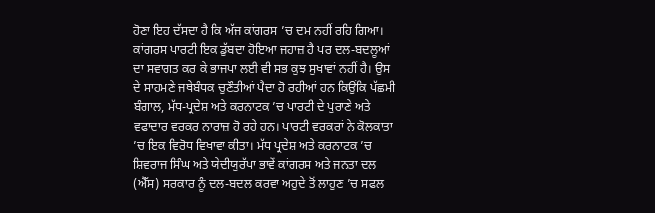ਹੋਣਾ ਇਹ ਦੱਸਦਾ ਹੈ ਕਿ ਅੱਜ ਕਾਂਗਰਸ ’ਚ ਦਮ ਨਹੀਂ ਰਹਿ ਗਿਆ। ਕਾਂਗਰਸ ਪਾਰਟੀ ਇਕ ਡੁੱਬਦਾ ਹੋਇਆ ਜਹਾਜ਼ ਹੈ ਪਰ ਦਲ-ਬਦਲੂਆਂ ਦਾ ਸਵਾਗਤ ਕਰ ਕੇ ਭਾਜਪਾ ਲਈ ਵੀ ਸਭ ਕੁਝ ਸੁਖਾਵਾਂ ਨਹੀਂ ਹੈ। ਉਸ ਦੇ ਸਾਹਮਣੇ ਜਥੇਬੰਧਕ ਚੁਣੌਤੀਆਂ ਪੈਦਾ ਹੋ ਰਹੀਆਂ ਹਨ ਕਿਉਂਕਿ ਪੱਛਮੀ ਬੰਗਾਲ, ਮੱਧ-ਪ੍ਰਦੇਸ਼ ਅਤੇ ਕਰਨਾਟਕ ’ਚ ਪਾਰਟੀ ਦੇ ਪੁਰਾਣੇ ਅਤੇ ਵਫਾਦਾਰ ਵਰਕਰ ਨਾਰਾਜ਼ ਹੋ ਰਹੇ ਹਨ। ਪਾਰਟੀ ਵਰਕਰਾਂ ਨੇ ਕੋਲਕਾਤਾ ’ਚ ਇਕ ਵਿਰੋਧ ਵਿਖਾਵਾ ਕੀਤਾ। ਮੱਧ ਪ੍ਰਦੇਸ਼ ਅਤੇ ਕਰਨਾਟਕ ’ਚ ਸ਼ਿਵਰਾਜ ਸਿੰਘ ਅਤੇ ਯੇਦੀਯੁਰੱਪਾ ਭਾਵੇਂ ਕਾਂਗਰਸ ਅਤੇ ਜਨਤਾ ਦਲ (ਐੱਸ) ਸਰਕਾਰ ਨੂੰ ਦਲ-ਬਦਲ ਕਰਵਾ ਅਹੁਦੇ ਤੋਂ ਲਾਹੁਣ ’ਚ ਸਫਲ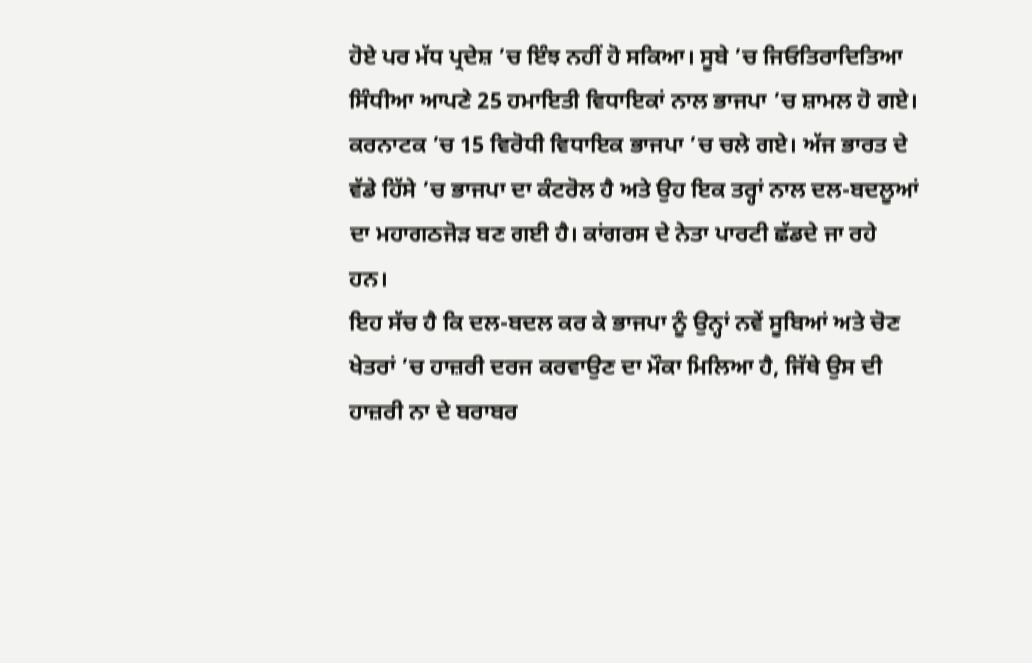ਹੋਏ ਪਰ ਮੱਧ ਪ੍ਰਦੇਸ਼ ’ਚ ਇੰਝ ਨਹੀਂ ਹੋ ਸਕਿਆ। ਸੂਬੇ ’ਚ ਜਿਓਤਿਰਾਦਿਤਿਆ ਸਿੰਧੀਆ ਆਪਣੇ 25 ਹਮਾਇਤੀ ਵਿਧਾਇਕਾਂ ਨਾਲ ਭਾਜਪਾ ’ਚ ਸ਼ਾਮਲ ਹੋ ਗਏ। ਕਰਨਾਟਕ ’ਚ 15 ਵਿਰੋਧੀ ਵਿਧਾਇਕ ਭਾਜਪਾ ’ਚ ਚਲੇ ਗਏ। ਅੱਜ ਭਾਰਤ ਦੇ ਵੱਡੇ ਹਿੱਸੇ ’ਚ ਭਾਜਪਾ ਦਾ ਕੰਟਰੋਲ ਹੈ ਅਤੇ ਉਹ ਇਕ ਤਰ੍ਹਾਂ ਨਾਲ ਦਲ-ਬਦਲੂਆਂ ਦਾ ਮਹਾਗਠਜੋੜ ਬਣ ਗਈ ਹੈ। ਕਾਂਗਰਸ ਦੇ ਨੇਤਾ ਪਾਰਟੀ ਛੱਡਦੇ ਜਾ ਰਹੇ ਹਨ।
ਇਹ ਸੱਚ ਹੈ ਕਿ ਦਲ-ਬਦਲ ਕਰ ਕੇ ਭਾਜਪਾ ਨੂੰ ਉਨ੍ਹਾਂ ਨਵੇਂ ਸੂਬਿਆਂ ਅਤੇ ਚੋਣ ਖੇਤਰਾਂ ’ਚ ਹਾਜ਼ਰੀ ਦਰਜ ਕਰਵਾਉਣ ਦਾ ਮੌਕਾ ਮਿਲਿਆ ਹੈ, ਜਿੱਥੇ ਉਸ ਦੀ ਹਾਜ਼ਰੀ ਨਾ ਦੇ ਬਰਾਬਰ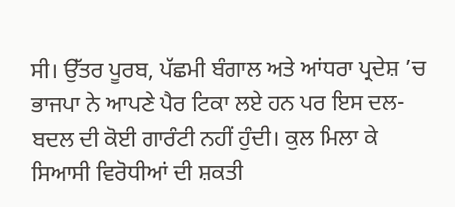ਸੀ। ਉੱਤਰ ਪੂਰਬ, ਪੱਛਮੀ ਬੰਗਾਲ ਅਤੇ ਆਂਧਰਾ ਪ੍ਰਦੇਸ਼ ’ਚ ਭਾਜਪਾ ਨੇ ਆਪਣੇ ਪੈਰ ਟਿਕਾ ਲਏ ਹਨ ਪਰ ਇਸ ਦਲ-ਬਦਲ ਦੀ ਕੋਈ ਗਾਰੰਟੀ ਨਹੀਂ ਹੁੰਦੀ। ਕੁਲ ਮਿਲਾ ਕੇ ਸਿਆਸੀ ਵਿਰੋਧੀਆਂ ਦੀ ਸ਼ਕਤੀ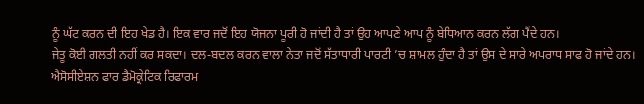ਨੂੰ ਘੱਟ ਕਰਨ ਦੀ ਇਹ ਖੇਡ ਹੈ। ਇਕ ਵਾਰ ਜਦੋਂ ਇਹ ਯੋਜਨਾ ਪੂਰੀ ਹੋ ਜਾਂਦੀ ਹੈ ਤਾਂ ਉਹ ਆਪਣੇ ਆਪ ਨੂੰ ਬੇਧਿਆਨ ਕਰਨ ਲੱਗ ਪੈਂਦੇ ਹਨ।
ਜੇਤੂ ਕੋਈ ਗਲਤੀ ਨਹੀਂ ਕਰ ਸਕਦਾ। ਦਲ-ਬਦਲ ਕਰਨ ਵਾਲਾ ਨੇਤਾ ਜਦੋਂ ਸੱਤਾਧਾਰੀ ਪਾਰਟੀ ’ਚ ਸ਼ਾਮਲ ਹੁੰਦਾ ਹੈ ਤਾਂ ਉਸ ਦੇ ਸਾਰੇ ਅਪਰਾਧ ਸਾਫ ਹੋ ਜਾਂਦੇ ਹਨ। ਐਸੋਸੀਏਸ਼ਨ ਫਾਰ ਡੈਮੋਕ੍ਰੇਟਿਕ ਰਿਫਾਰਮ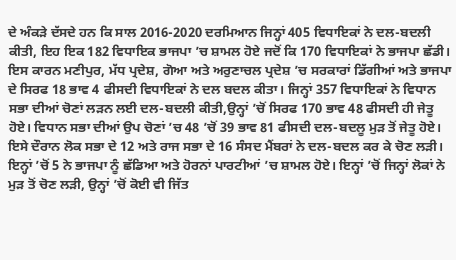ਦੇ ਅੰਕੜੇ ਦੱਸਦੇ ਹਨ ਕਿ ਸਾਲ 2016-2020 ਦਰਮਿਆਨ ਜਿਨ੍ਹਾਂ 405 ਵਿਧਾਇਕਾਂ ਨੇ ਦਲ-ਬਦਲੀ ਕੀਤੀ, ਇਹ ਇਕ 182 ਵਿਧਾਇਕ ਭਾਜਪਾ ’ਚ ਸ਼ਾਮਲ ਹੋਏ ਜਦੋਂ ਕਿ 170 ਵਿਧਾਇਕਾਂ ਨੇ ਭਾਜਪਾ ਛੱਡੀ। ਇਸ ਕਾਰਨ ਮਣੀਪੁਰ, ਮੱਧ ਪ੍ਰਦੇਸ਼, ਗੋਆ ਅਤੇ ਅਰੁਣਾਚਲ ਪ੍ਰਦੇਸ਼ ’ਚ ਸਰਕਾਰਾਂ ਡਿੱਗੀਆਂ ਅਤੇ ਭਾਜਪਾ ਦੇ ਸਿਰਫ 18 ਭਾਵ 4 ਫੀਸਦੀ ਵਿਧਾਇਕਾਂ ਨੇ ਦਲ ਬਦਲ ਕੀਤਾ। ਜਿਨ੍ਹਾਂ 357 ਵਿਧਾਇਕਾਂ ਨੇ ਵਿਧਾਨ ਸਭਾ ਦੀਆਂ ਚੋਣਾਂ ਲੜਨ ਲਈ ਦਲ-ਬਦਲੀ ਕੀਤੀ,ਉਨ੍ਹਾਂ ’ਚੋਂ ਸਿਰਫ 170 ਭਾਵ 48 ਫੀਸਦੀ ਹੀ ਜੇਤੂ ਹੋਏ। ਵਿਧਾਨ ਸਭਾ ਦੀਆਂ ਉਪ ਚੋਣਾਂ ’ਚ 48 ’ਚੋਂ 39 ਭਾਵ 81 ਫੀਸਦੀ ਦਲ-ਬਦਲੂ ਮੁੜ ਤੋਂ ਜੇਤੂ ਹੋਏ।
ਇਸੇ ਦੌਰਾਨ ਲੋਕ ਸਭਾ ਦੇ 12 ਅਤੇ ਰਾਜ ਸਭਾ ਦੇ 16 ਸੰਸਦ ਮੈਂਬਰਾਂ ਨੇ ਦਲ-ਬਦਲ ਕਰ ਕੇ ਚੋਣ ਲੜੀ। ਇਨ੍ਹਾਂ ’ਚੋਂ 5 ਨੇ ਭਾਜਪਾ ਨੂੰ ਛੱਡਿਆ ਅਤੇ ਹੋਰਨਾਂ ਪਾਰਟੀਆਂ ’ਚ ਸ਼ਾਮਲ ਹੋਏ। ਇਨ੍ਹਾਂ ’ਚੋਂ ਜਿਨ੍ਹਾਂ ਲੋਕਾਂ ਨੇ ਮੁੜ ਤੋਂ ਚੋਣ ਲੜੀ, ਉਨ੍ਹਾਂ ’ਚੋਂ ਕੋਈ ਵੀ ਜਿੱਤ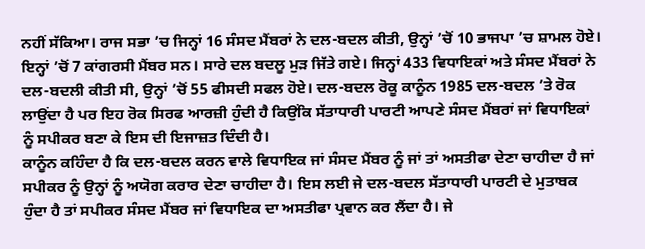ਨਹੀਂ ਸੱਕਿਆ। ਰਾਜ ਸਭਾ ’ਚ ਜਿਨ੍ਹਾਂ 16 ਸੰਸਦ ਮੈਂਬਰਾਂ ਨੇ ਦਲ-ਬਦਲ ਕੀਤੀ, ਉਨ੍ਹਾਂ ’ਚੋਂ 10 ਭਾਜਪਾ ’ਚ ਸ਼ਾਮਲ ਹੋਏ। ਇਨ੍ਹਾਂ ’ਚੋਂ 7 ਕਾਂਗਰਸੀ ਮੈਂਬਰ ਸਨ। ਸਾਰੇ ਦਲ ਬਦਲੂ ਮੁੜ ਜਿੱਤੇ ਗਏ। ਜਿਨ੍ਹਾਂ 433 ਵਿਧਾਇਕਾਂ ਅਤੇ ਸੰਸਦ ਮੈਂਬਰਾਂ ਨੇ ਦਲ-ਬਦਲੀ ਕੀਤੀ ਸੀ, ਉਨ੍ਹਾਂ ’ਚੋਂ 55 ਫੀਸਦੀ ਸਫਲ ਹੋਏ। ਦਲ-ਬਦਲ ਰੋਕੂ ਕਾਨੂੰਨ 1985 ਦਲ-ਬਦਲ ’ਤੇ ਰੋਕ ਲਾਉਂਦਾ ਹੈ ਪਰ ਇਹ ਰੋਕ ਸਿਰਫ ਆਰਜ਼ੀ ਹੁੰਦੀ ਹੈ ਕਿਉਂਕਿ ਸੱਤਾਧਾਰੀ ਪਾਰਟੀ ਆਪਣੇ ਸੰਸਦ ਮੈਂਬਰਾਂ ਜਾਂ ਵਿਧਾਇਕਾਂ ਨੂੰ ਸਪੀਕਰ ਬਣਾ ਕੇ ਇਸ ਦੀ ਇਜਾਜ਼ਤ ਦਿੰਦੀ ਹੈ।
ਕਾਨੂੰਨ ਕਹਿੰਦਾ ਹੈ ਕਿ ਦਲ-ਬਦਲ ਕਰਨ ਵਾਲੇ ਵਿਧਾਇਕ ਜਾਂ ਸੰਸਦ ਮੈਂਬਰ ਨੂੰ ਜਾਂ ਤਾਂ ਅਸਤੀਫਾ ਦੇਣਾ ਚਾਹੀਦਾ ਹੈ ਜਾਂ ਸਪੀਕਰ ਨੂੰ ਉਨ੍ਹਾਂ ਨੂੰ ਅਯੋਗ ਕਰਾਰ ਦੇਣਾ ਚਾਹੀਦਾ ਹੈ। ਇਸ ਲਈ ਜੇ ਦਲ-ਬਦਲ ਸੱਤਾਧਾਰੀ ਪਾਰਟੀ ਦੇ ਮੁਤਾਬਕ ਹੁੰਦਾ ਹੈ ਤਾਂ ਸਪੀਕਰ ਸੰਸਦ ਮੈਂਬਰ ਜਾਂ ਵਿਧਾਇਕ ਦਾ ਅਸਤੀਫਾ ਪ੍ਰਵਾਨ ਕਰ ਲੈਂਦਾ ਹੈ। ਜੇ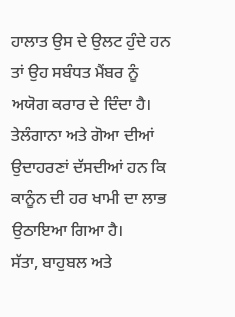ਹਾਲਾਤ ਉਸ ਦੇ ਉਲਟ ਹੁੰਦੇ ਹਨ ਤਾਂ ਉਹ ਸਬੰਧਤ ਮੈਂਬਰ ਨੂੰ ਅਯੋਗ ਕਰਾਰ ਦੇ ਦਿੰਦਾ ਹੈ। ਤੇਲੰਗਾਨਾ ਅਤੇ ਗੋਆ ਦੀਆਂ ਉਦਾਹਰਣਾਂ ਦੱਸਦੀਆਂ ਹਨ ਕਿ ਕਾਨੂੰਨ ਦੀ ਹਰ ਖਾਮੀ ਦਾ ਲਾਭ ਉਠਾਇਆ ਗਿਆ ਹੈ।
ਸੱਤਾ, ਬਾਹੁਬਲ ਅਤੇ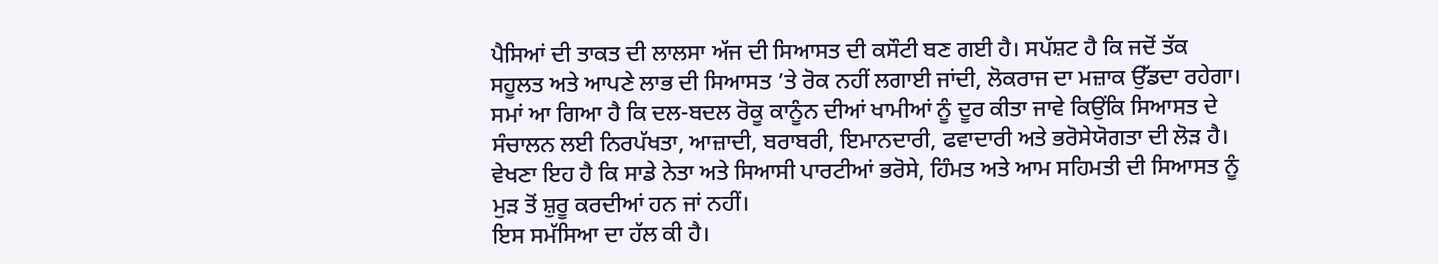ਪੈਸਿਆਂ ਦੀ ਤਾਕਤ ਦੀ ਲਾਲਸਾ ਅੱਜ ਦੀ ਸਿਆਸਤ ਦੀ ਕਸੌਟੀ ਬਣ ਗਈ ਹੈ। ਸਪੱਸ਼ਟ ਹੈ ਕਿ ਜਦੋਂ ਤੱਕ ਸਹੂਲਤ ਅਤੇ ਆਪਣੇ ਲਾਭ ਦੀ ਸਿਆਸਤ ’ਤੇ ਰੋਕ ਨਹੀਂ ਲਗਾਈ ਜਾਂਦੀ, ਲੋਕਰਾਜ ਦਾ ਮਜ਼ਾਕ ਉੱਡਦਾ ਰਹੇਗਾ। ਸਮਾਂ ਆ ਗਿਆ ਹੈ ਕਿ ਦਲ-ਬਦਲ ਰੋਕੂ ਕਾਨੂੰਨ ਦੀਆਂ ਖਾਮੀਆਂ ਨੂੰ ਦੂਰ ਕੀਤਾ ਜਾਵੇ ਕਿਉਂਕਿ ਸਿਆਸਤ ਦੇ ਸੰਚਾਲਨ ਲਈ ਨਿਰਪੱਖਤਾ, ਆਜ਼ਾਦੀ, ਬਰਾਬਰੀ, ਇਮਾਨਦਾਰੀ, ਫਵਾਦਾਰੀ ਅਤੇ ਭਰੋਸੇਯੋਗਤਾ ਦੀ ਲੋੜ ਹੈ। ਵੇਖਣਾ ਇਹ ਹੈ ਕਿ ਸਾਡੇ ਨੇਤਾ ਅਤੇ ਸਿਆਸੀ ਪਾਰਟੀਆਂ ਭਰੋਸੇ, ਹਿੰਮਤ ਅਤੇ ਆਮ ਸਹਿਮਤੀ ਦੀ ਸਿਆਸਤ ਨੂੰ ਮੁੜ ਤੋਂ ਸ਼ੁਰੂ ਕਰਦੀਆਂ ਹਨ ਜਾਂ ਨਹੀਂ।
ਇਸ ਸਮੱਸਿਆ ਦਾ ਹੱਲ ਕੀ ਹੈ।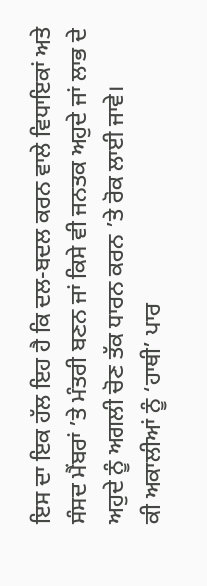ਇਸ ਦਾ ਇਕ ਹੱਲ ਇਹ ਹੈ ਕਿ ਦਲ-ਬਦਲ ਕਰਨ ਵਾਲੇ ਵਿਧਾਇਕਾਂ ਅਤੇ ਸੰਸਦ ਮੈਂਬਰਾਂ ’ਤੇ ਮੰਤਰੀ ਬਣਨ ਜਾਂ ਕਿਸੇ ਵੀ ਜਨਤਕ ਅਹੁਦੇ ਜਾਂ ਲਾਭ ਦੇ ਅਹੁਦੇ ਨੂੰ ਅਗਲੀ ਚੋਣ ਤੱਕ ਧਾਰਨ ਕਰਨ ’ਤੇ ਰੋਕ ਲਾਈ ਜਾਵੇ।
ਕੀ ਅਕਾਲੀਆਂ ਨੂੰ ‘ਹਾਥੀ’ ਪਾਰ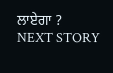ਲਾਏਗਾ ?
NEXT STORY